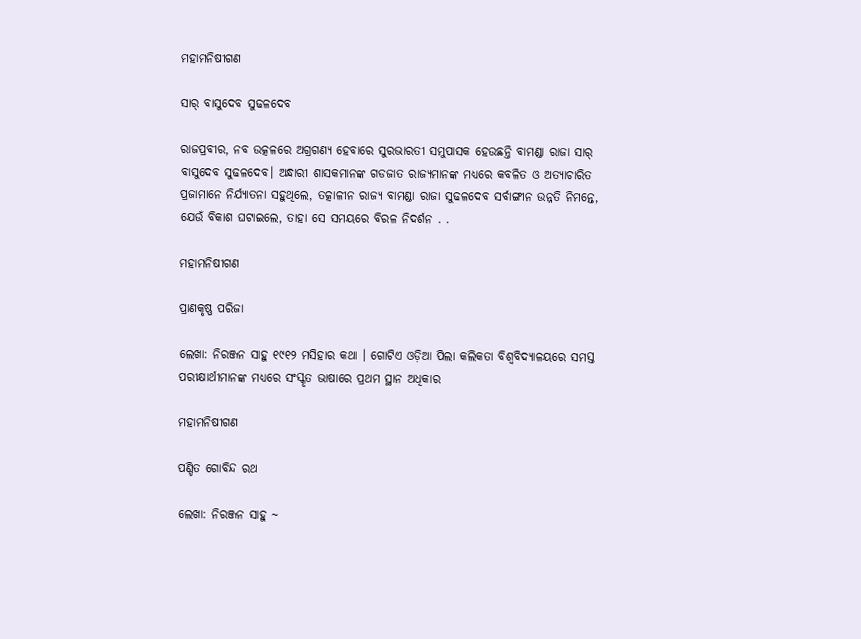ମହାମନିଷୀଗଣ

ସାର୍ ବାସୁଦେବ ସୁଢଳଦେବ

ରାଜପ୍ରବୀର, ନବ ଉତ୍କଳରେ ଅଗ୍ରଗଣ୍ୟ ହେବାରେ ସୁରଭାରତୀ ସମୁପାସକ ହେଉଛନ୍ତି ବାମଣ୍ଡା ରାଜା ସାର୍ ବାସୁଦେବ ସୁଢଳଦେବ। ଅନ୍ଧାରୀ ଶାସକମାନଙ୍କ ଗଡଜାତ ରାଜ୍ୟମାନଙ୍କ ମଧ୍ୟରେ କବଳିତ ଓ ଅତ୍ୟାଚାରିତ ପ୍ରଜାମାନେ ନିର୍ଯ୍ୟାତନା ସହୁଥିଲେ, ତତ୍କାଳୀନ ରାଜ୍ୟ ବାମଣ୍ଡା ରାଜା ସୁଢଳଦେବ ସର୍ବାଙ୍ଗୀନ ଉନ୍ନତି ନିମନ୍ତେ, ଯେଉଁ ବିକାଶ ଘଟାଇଲେ, ତାହା ସେ ସମୟରେ ବିରଳ ନିଦର୍ଶନ . .

ମହାମନିଷୀଗଣ

ପ୍ରାଣକୃଷ୍ଣ ପରିଜା

ଲେଖା: ନିରଞ୍ଜନ ସାହୁ ୧୯୧୨ ମସିହାର କଥା । ଗୋଟିଏ ଓଡ଼ିଆ ପିଲା କଲିକତା ବିଶ୍ୱବିଦ୍ୟାଳୟରେ ସମସ୍ତ ପରୀକ୍ଷାର୍ଥୀମାନଙ୍କ ମଧ୍ୟରେ ସଂସ୍କୃତ ଭାଷାରେ ପ୍ରଥମ ସ୍ଥାନ ଅଧିକାର

ମହାମନିଷୀଗଣ

ପଣ୍ଡିତ ଗୋବିନ୍ଦ ରଥ

ଲେଖା: ନିରଞ୍ଜନ ସାହୁ ~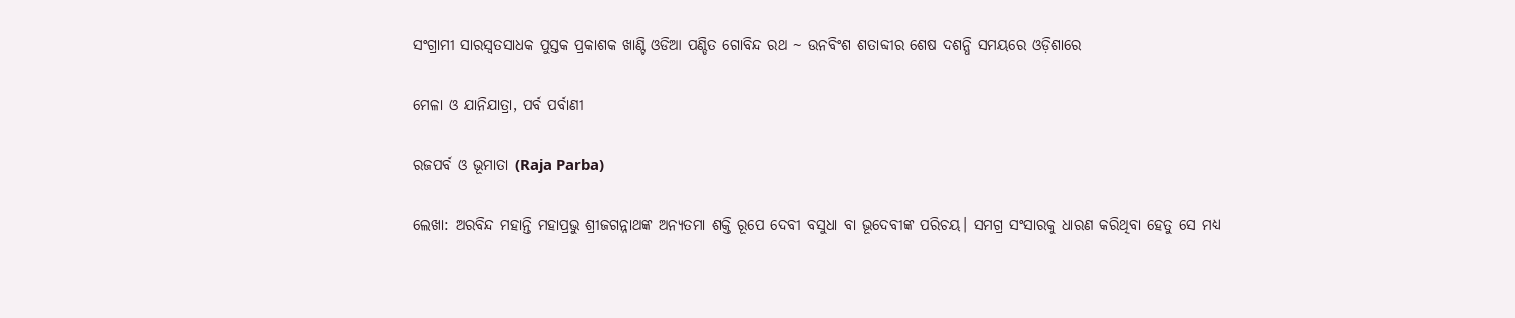ସଂଗ୍ରାମୀ ସାରସ୍ଵତସାଧକ ପୁସ୍ତକ ପ୍ରକାଶକ ଖାଣ୍ଟି ଓଡିଆ ପଣ୍ଡିତ ଗୋବିନ୍ଦ ରଥ ~ ଉନବିଂଶ ଶତାବ୍ଦୀର ଶେଷ ଦଶନ୍ଧି ସମୟରେ ଓଡ଼ିଶାରେ

ମେଳା ଓ ଯାନିଯାତ୍ରା, ପର୍ବ ପର୍ବାଣୀ

ରଜପର୍ବ ଓ ଭୂମାତା (Raja Parba)

ଲେଖା: ଅରବିନ୍ଦ ମହାନ୍ତି ମହାପ୍ରଭୁ ଶ୍ରୀଜଗନ୍ନାଥଙ୍କ ଅନ୍ୟତମା ଶକ୍ତି ରୂପେ ଦେବୀ ବସୁଧା ବା ଭୂଦେବୀଙ୍କ ପରିଚୟ। ସମଗ୍ର ସଂସାରକୁ ଧାରଣ କରିଥିବା ହେତୁ ସେ ମଧ୍ୟ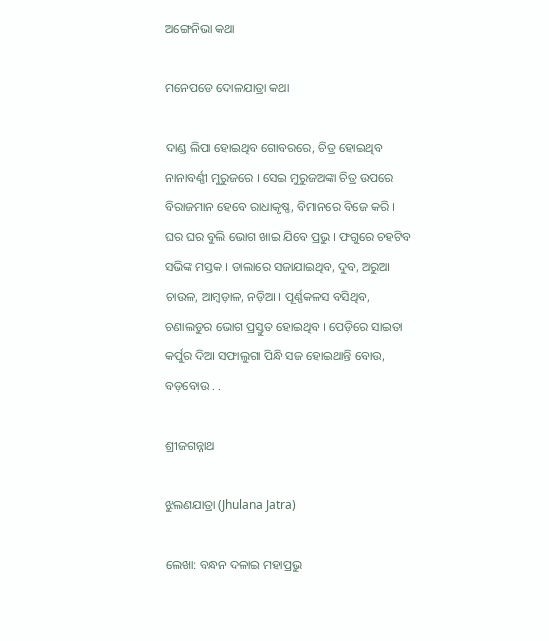ଅଙ୍ଗେନିଭା କଥା

ମନେପଡେ ଦୋଳଯାତ୍ରା କଥା

ଦାଣ୍ଡ ଲିପା ହୋଇଥିବ ଗୋବରରେ, ଚିତ୍ର ହୋଇଥିବ ନାନାବର୍ଣ୍ଣୀ ମୁରୁଜରେ । ସେଇ ମୁରୁଜଅଙ୍କା ଚିତ୍ର ଉପରେ ବିରାଜମାନ ହେବେ ରାଧାକୃଷ୍ଣ, ବିମାନରେ ବିଜେ କରି । ଘର ଘର ବୁଲି ଭୋଗ ଖାଇ ଯିବେ ପ୍ରଭୁ । ଫଗୁରେ ଚହଟିବ ସଭିଙ୍କ ମସ୍ତକ । ଡାଲାରେ ସଜାଯାଇଥିବ, ଦୁବ, ଅରୁଆ ଚାଉଳ, ଆମ୍ବଡ଼ାଳ, ନଡ଼ିଆ । ପୂର୍ଣ୍ଣକଳସ ବସିଥିବ, ଚଣାଲଡୁର ଭୋଗ ପ୍ରସ୍ତୁତ ହୋଇଥିବ । ପେଡ଼ିରେ ସାଇତା କର୍ପୁର ଦିଆ ସଫାଲୁଗା ପିନ୍ଧି ସଜ ହୋଇଥାନ୍ତି ବୋଉ, ବଡ଼ବୋଉ . .

ଶ୍ରୀଜଗନ୍ନାଥ

ଝୁଲଣଯାତ୍ରା (Jhulana Jatra)

ଲେଖା: ବନ୍ଧନ ଦଳାଇ ମହାପ୍ରଭୁ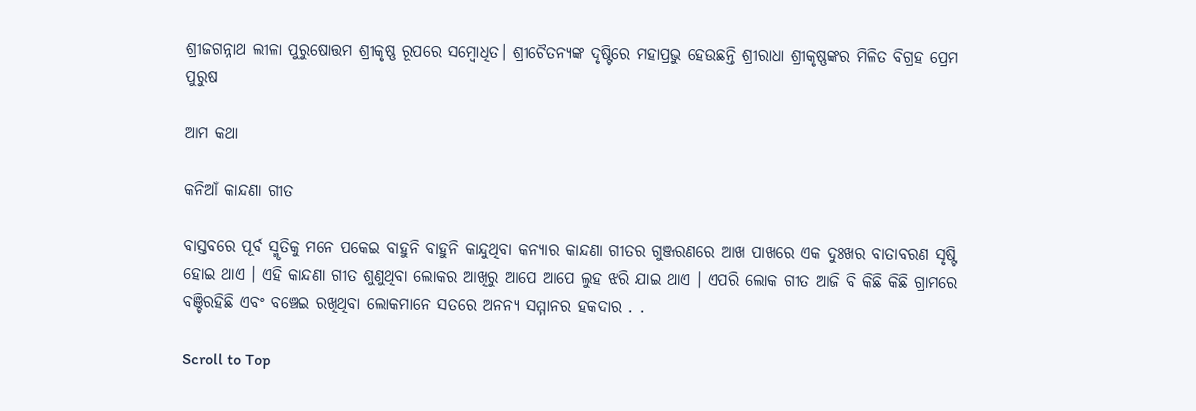ଶ୍ରୀଜଗନ୍ନାଥ ଲୀଳା ପୁରୁଷୋତ୍ତମ ଶ୍ରୀକୃଷ୍ଣ ରୂପରେ ସମ୍ବୋଧିତ। ଶ୍ରୀଚୈତନ୍ୟଙ୍କ ଦୃଷ୍ଟିରେ ମହାପ୍ରଭୁ ହେଉଛନ୍ତି ଶ୍ରୀରାଧା ଶ୍ରୀକୃଷ୍ଣଙ୍କର ମିଳିତ ବିଗ୍ରହ ପ୍ରେମ ପୁରୁଷ

ଆମ କଥା

କନିଆଁ କାନ୍ଦଣା ଗୀତ

ବାସ୍ତବରେ ପୂର୍ବ ସ୍ମୃତିକୁ ମନେ ପକେଇ ବାହୁନି ବାହୁନି କାନ୍ଦୁଥିବା କନ୍ୟାର କାନ୍ଦଣା ଗୀତର ଗୁଞ୍ଜରଣରେ ଆଖ ପାଖରେ ଏକ ଦୁଃଖର ବାତାବରଣ ସୃଷ୍ଟି ହୋଇ ଥାଏ । ଏହି କାନ୍ଦଣା ଗୀତ ଶୁଣୁଥିବା ଲୋକର ଆଖିରୁ ଆପେ ଆପେ ଲୁହ ଝରି ଯାଇ ଥାଏ । ଏପରି ଲୋକ ଗୀତ ଆଜି ବି କିଛି କିଛି ଗ୍ରାମରେ ବଞ୍ଚିରହିଛି ଏବଂ ବଞ୍ଚେଇ ରଖିଥିବା ଲୋକମାନେ ସତରେ ଅନନ୍ୟ ସମ୍ମାନର ହକଦାର . .

Scroll to Top